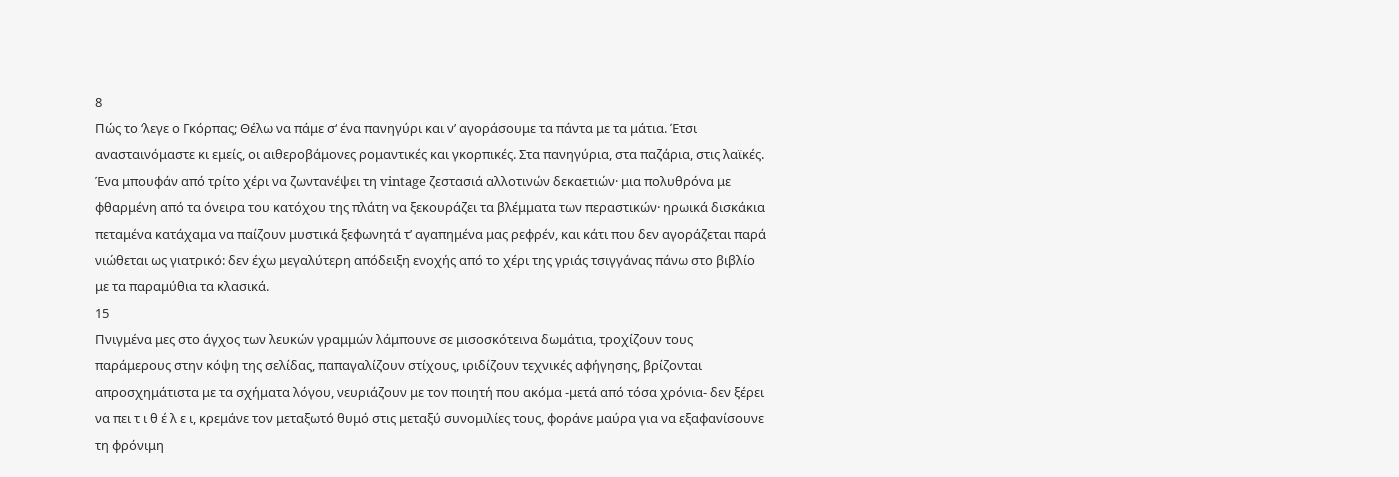8
Πώς το ‘λεγε ο Γκόρπας; Θέλω να πάμε σ‘ ένα πανηγύρι και ν’ αγοράσουμε τα πάντα με τα μάτια. Έτσι ανασταινόμαστε κι εμείς, οι αιθεροβάμονες ρομαντικές και γκορπικές. Στα πανηγύρια, στα παζάρια, στις λαϊκές. Ένα μπουφάν από τρίτο χέρι να ζωντανέψει τη vintage ζεστασιά αλλοτινών δεκαετιών· μια πολυθρόνα με φθαρμένη από τα όνειρα του κατόχου της πλάτη να ξεκουράζει τα βλέμματα των περαστικών· ηρωικά δισκάκια πεταμένα κατάχαμα να παίζουν μυστικά ξεφωνητά τ’ αγαπημένα μας ρεφρέν, και κάτι που δεν αγοράζεται παρά νιώθεται ως γιατρικό: δεν έχω μεγαλύτερη απόδειξη ενοχής από το χέρι της γριάς τσιγγάνας πάνω στο βιβλίο με τα παραμύθια τα κλασικά.
15
Πνιγμένα μες στο άγχος των λευκών γραμμών λάμπουνε σε μισοσκότεινα δωμάτια, τροχίζουν τους παράμερους στην κόψη της σελίδας, παπαγαλίζουν στίχους, ιριδίζουν τεχνικές αφήγησης, βρίζονται απροσχημάτιστα με τα σχήματα λόγου, νευριάζουν με τον ποιητή που ακόμα -μετά από τόσα χρόνια- δεν ξέρει να πει τ ι θ έ λ ε ι, κρεμάνε τον μεταξωτό θυμό στις μεταξύ συνομιλίες τους, φοράνε μαύρα για να εξαφανίσουνε τη φρόνιμη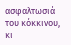ασφαλτωσιά του κόκκινου, κι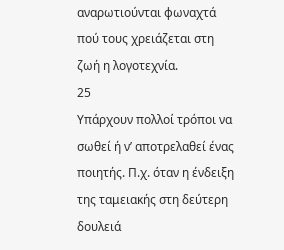αναρωτιούνται φωναχτά πού τους χρειάζεται στη ζωή η λογοτεχνία.
25
Υπάρχουν πολλοί τρόποι να σωθεί ή ν’ αποτρελαθεί ένας ποιητής. Π.χ. όταν η ένδειξη της ταμειακής στη δεύτερη δουλειά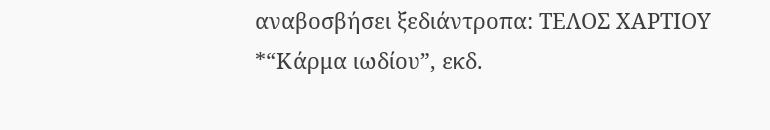αναβοσβήσει ξεδιάντροπα: ΤΕΛΟΣ ΧΑΡΤΙΟΥ
*“Κάρμα ιωδίου”, εκδ.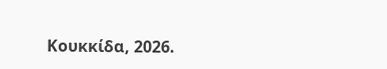Κουκκίδα, 2026.